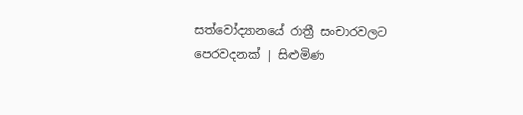සත්වෝද්‍යානයේ රාත්‍රී සංචාරවලට පෙරවදනක් | සිළුමිණ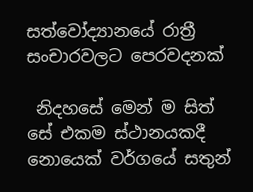සත්වෝද්‍යානයේ රාත්‍රී සංචාරවලට පෙරවදනක්

 නිදහසේ මෙන් ම සිත් සේ එකම ස්ථානයකදී නොයෙක් වර්ගයේ සතුන්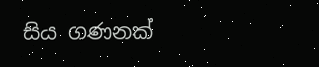සිය ගණනක්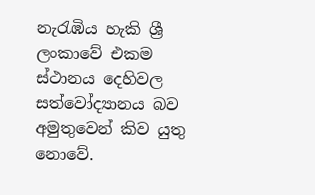නැරැඹිය හැකි ශ්‍රී ලංකාවේ එකම ස්ථානය දෙහිවල සත්වෝද්‍යානය බව අමුතුවෙන් කිව යුතු නොවේ.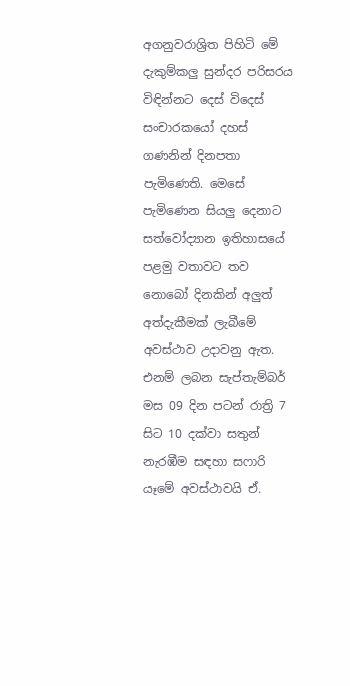අගනුවරාශ්‍රිත පිහිටි මේ දැකුම්කලු සුන්දර පරිසරය විඳින්නට දෙස් විදෙස් සංචාරකයෝ දහස් ගණනින් දිනපතා පැමිණෙති. මෙසේ පැමිණෙන සියලු දෙනාට සත්වෝද්‍යාන ඉතිහාසයේ පළමු වතාවට තව නොබෝ දිනකින් අලුත් අත්දැකීමක් ලැබීමේ අවස්ථාව උදාවනු ඇත. එනම් ලබන සැප්තැම්බර් මස 09 දින පටන් රාත්‍රි 7 සිට 10 දක්වා සතුන් නැරඹීම සඳහා සෆාරි යෑමේ අවස්ථාවයි ඒ.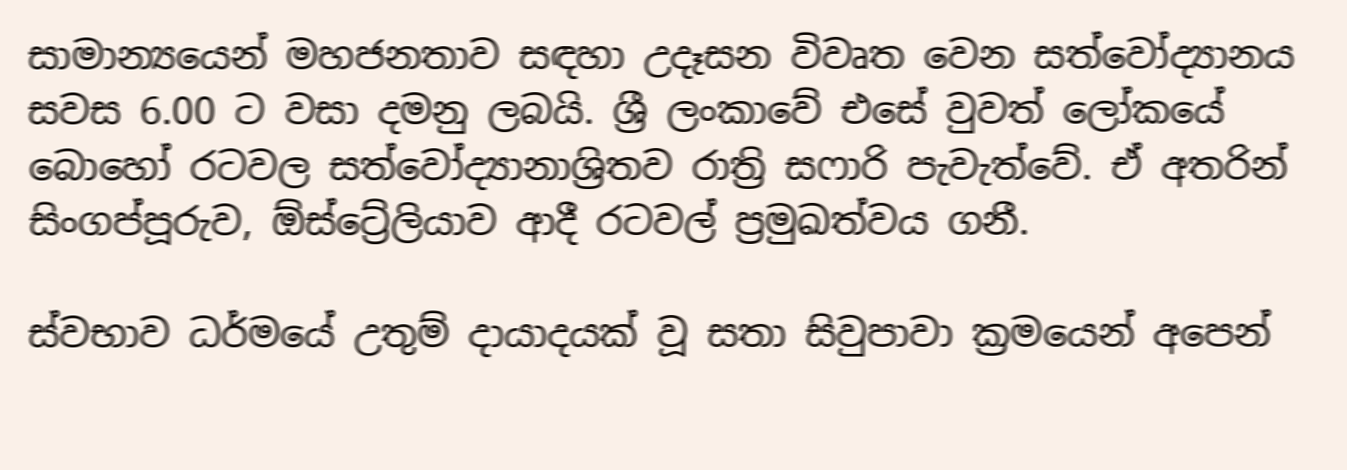සාමාන්‍යයෙන් මහජනතාව සඳහා උදෑසන විවෘත වෙන සත්වෝද්‍යානය සවස 6.00 ට වසා දමනු ලබයි. ශ්‍රී ලංකාවේ එසේ වුවත් ලෝකයේ බොහෝ රටවල සත්වෝද්‍යානාශ්‍රිතව රාත්‍රි සෆාරි පැවැත්වේ. ඒ අතරින් සිංගප්පූරුව, ඕස්ට්‍රේලියාව ආදී රටවල් ප්‍රමුඛත්වය ගනී.

ස්වභාව ධර්මයේ උතුම් දායාදයක් වූ සතා සිවුපාවා ක්‍රමයෙන් අපෙන්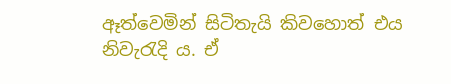ඈත්වෙමින් සිටිතැයි කිවහොත් එය නිවැරැදි ය. ඒ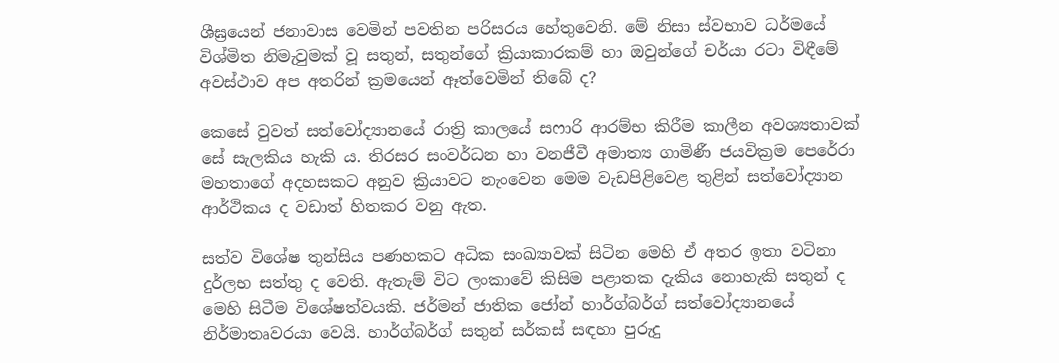ශීඝ්‍රයෙන් ජනාවාස වෙමින් පවතින පරිසරය හේතුවෙනි. මේ නිසා ස්වභාව ධර්මයේ විශ්මිත නිමැවුමක් වූ සතුන්, සතුන්ගේ ක්‍රියාකාරකම් හා ඔවුන්ගේ චර්යා රටා විඳීමේ අවස්ථාව අප අතරින් ක්‍රමයෙන් ඈත්වෙමින් තිබේ ද?

කෙසේ වුවත් සත්වෝද්‍යානයේ රාත්‍රි කාලයේ සෆාරි ආරම්භ කිරීම කාලීන අවශ්‍යතාවක් සේ සැලකිය හැකි ය. තිරසර සංවර්ධන හා වනජීවී අමාත්‍ය ගාමිණී ජයවික්‍රම පෙරේරා මහතාගේ අදහසකට අනුව ක්‍රියාවට නැංවෙන මෙම වැඩපිළිවෙළ තුළින් සත්වෝද්‍යාන ආර්ථිකය ද වඩාත් හිතකර වනු ඇත.

සත්ව විශේෂ තුන්සිය පණහකට අධික සංඛ්‍යාවක් සිටින මෙහි ඒ අතර ඉතා වටිනා දුර්ලභ සත්තු ද වෙති. ඇතැම් විට ලංකාවේ කිසිම පළාතක දැකිය නොහැකි සතුන් ද මෙහි සිටීම විශේෂත්වයකි. ජර්මන් ජාතික ජෝන් හාර්ග්බර්ග් සත්වෝද්‍යානයේ නිර්මාතෘවරයා වෙයි. හාර්ග්බර්ග් සතුන් සර්කස් සඳහා පුරුදු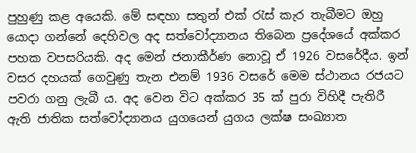පුහුණු කළ අයෙකි. මේ සඳහා සතුන් එක් රැස් කැර තැබීමට ඔහු යොදා ගන්නේ දෙහිවල අද සත්වෝද්‍යානය තිබෙන ප්‍රදේශයේ අක්කර පහක වපසරියකි. අද මෙන් ජනාකීර්ණ නොවූ ඒ 1926 වසරේදීය. ඉන් වසර දහයක් ගෙවුණු තැන එනම් 1936 වසරේ මෙම ස්ථානය රජයට පවරා ගනු ලැබී ය. අද වෙන විට අක්කර 35 ක් පුරා විහිදී පැතිරී ඇති ජාතික සත්වෝද්‍යානය යුගයෙන් යුගය ලක්ෂ සංඛ්‍යාත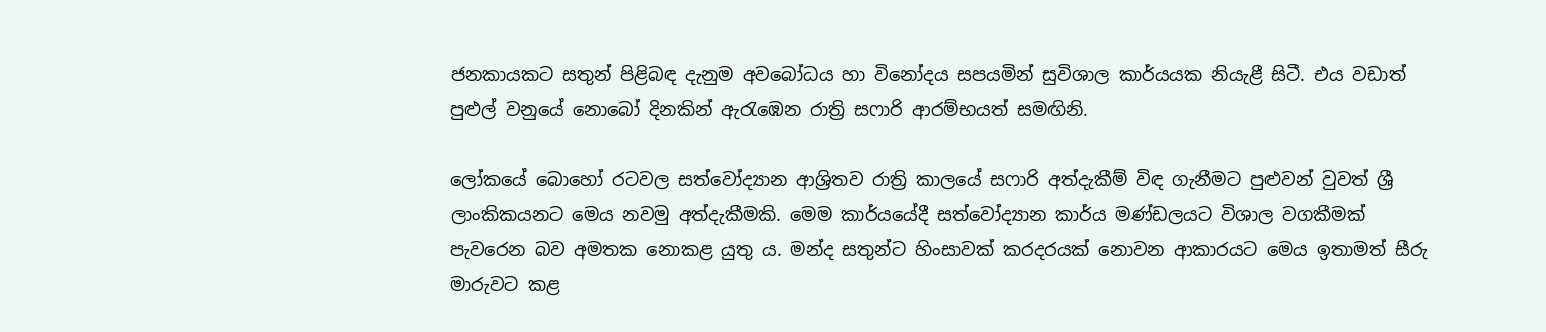ජනකායකට සතුන් පිළිබඳ දැනුම අවබෝධය හා විනෝදය සපයමින් සුවිශාල කාර්යයක නියැළී සිටී. එය වඩාත් පුළුල් වනුයේ නොබෝ දිනකින් ඇරැඹෙන රාත්‍රි සෆාරි ආරම්භයත් සමඟිනි.

ලෝකයේ බොහෝ රටවල සත්වෝද්‍යාන ආශ්‍රිතව රාත්‍රි කාලයේ සෆාරි අත්දැකීම් විඳ ගැනීමට පුළුවන් වුවත් ශ්‍රී‍ ලාංකිකයනට මෙය නවමු අත්දැකීමකි. මෙම කාර්යයේදී සත්වෝද්‍යාන කාර්ය මණ්ඩලයට විශාල වගකීමක් පැවරෙන බව අමතක නොකළ යුතු ය. මන්ද සතුන්ට හිංසාවක් කරදරයක් නොවන ආකාරයට මෙය ඉතාමත් සීරු මාරුවට කළ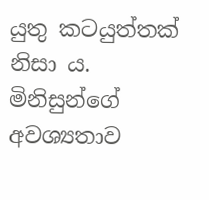යුතු කටයුත්තක් නිසා ය. මිනිසුන්ගේ අවශ්‍යතාව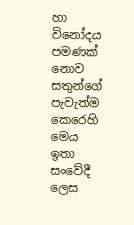හා විනෝදය පමණක් නොව සතුන්ගේ පැවැත්ම කෙරෙහි මෙය ඉතා සංවේදී ලෙස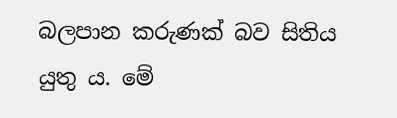බලපාන කරුණක් බව සිතිය යුතු ය. මේ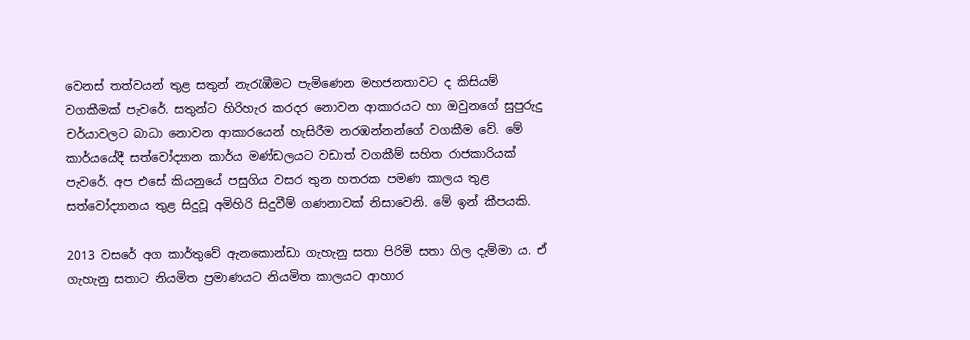වෙනස් තත්වයන් තුළ සතුන් නැරැඹීමට පැමිණෙන මහජනතාවට ද කිසියම් වගකීමක් පැවරේ‍. සතුන්ට හිරිහැර කරදර නොවන ආකාරයට හා ඔවුනගේ සුපුරුදු චර්යාවලට බාධා නොවන ආකාරයෙන් හැසිරීම නරඹන්නන්ගේ වගකීම වේ. මේ කාර්යයේදී සත්වෝද්‍යාන කාර්ය මණ්ඩලයට වඩාත් වගකීම් සහිත රාජකාරියක් පැවරේ. අප එසේ කියනුයේ පසුගිය වසර තුන හතරක පමණ කාලය තුළ සත්වෝද්‍යානය තුළ සිදුවූ අමිහිරි සිදුවීම් ගණනාවක් නිසාවෙනි. මේ ඉන් කීපයකි.

2013 වසරේ අග කාර්තුවේ ඇනකොන්ඩා ගැහැනු සතා පිරිමි සතා ගිල දැම්මා ය. ඒ ගැහැනු සතාට නියමිත ප්‍රමාණයට නියමිත කාලයට ආහාර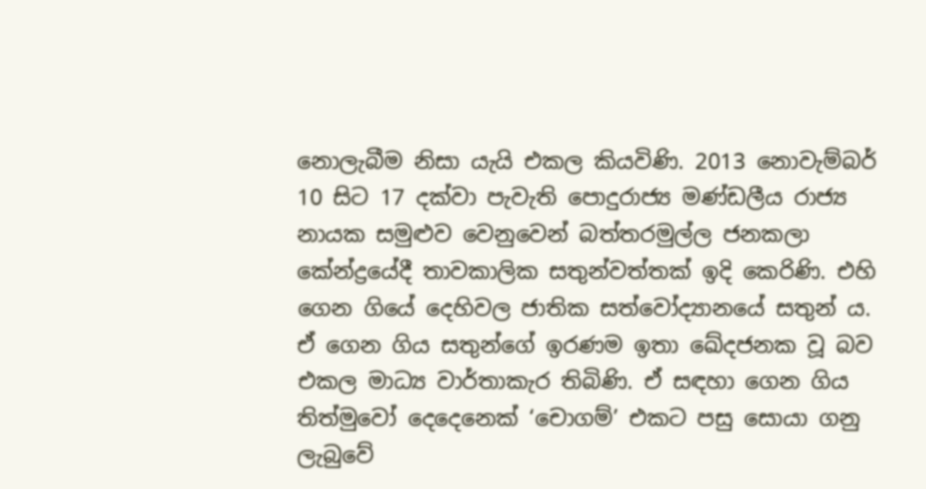නොලැබීම නිසා යැයි එකල කියවිණි. 2013 නොවැම්බර් 10 සිට 17 දක්වා පැවැති පොදුරාජ්‍ය මණ්ඩලීය රාජ්‍ය නායක සමුළුව වෙනුවෙන් බත්තරමුල්ල ජනකලා කේන්ද්‍රයේදී තාවකාලික සතුන්වත්තක් ඉදි කෙරිණි. එහි ගෙන ගියේ දෙහිවල ජාතික සත්වෝද්‍යානයේ සතුන් ය. ඒ ගෙන ගිය සතුන්ගේ ඉරණම ඉතා ඛේදජනක වූ බව එකල මාධ්‍ය වාර්තාකැර තිබිණි. ඒ සඳහා ගෙන ගිය තිත්මුවෝ දෙදෙනෙක් ‘චොගම්’ එකට පසු සොයා ගනු ලැබුවේ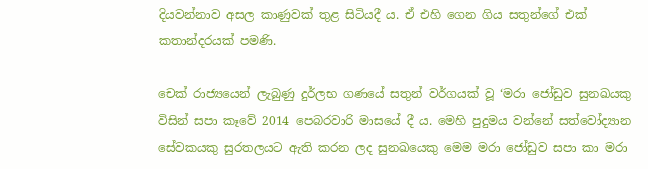දියවන්නාව අසල කාණුවක් තුළ සිටියදී ය. ඒ එහි ගෙන ගිය සතුන්ගේ එක් කතාන්දරයක් පමණි.

චෙක් රාජ්‍යයෙන් ලැබුණු දුර්ලභ ගණයේ සතුන් වර්ගයක් වූ ‘මරා ජෝඩුව සුනඛයකු විසින් සපා කෑවේ 2014 පෙබරවාරි මාසයේ දී ය‍. මෙහි පුදුමය වන්නේ සත්වෝද්‍යාන සේවකයකු සුරතලයට ඇති කරන ලද සුනඛයෙකු මෙම මරා ජෝඩුව සපා කා මරා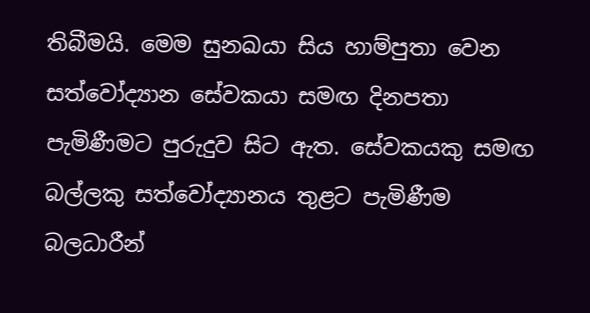තිබීමයි. මෙම සුනඛයා සිය හාම්පුතා වෙන සත්වෝද්‍යාන සේවකයා සමඟ දිනපතා පැමිණීමට පුරුදුව සිට ඇත. සේවකයකු සමඟ බල්ලකු සත්වෝද්‍යානය තුළට පැමිණීම බලධාරීන්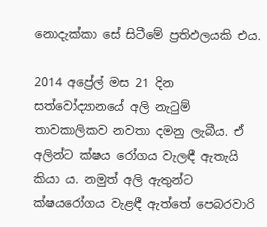නොදැක්කා සේ සිටීමේ ප්‍රතිඵලයකි එය.

2014 අප්‍රේල් මස 21 දින සත්වෝද්‍යානයේ අලි නැටුම් තාවකාලිකව නවතා දමනු ලැබීය. ඒ අලින්ට ක්ෂය රෝගය වැලඳී ඇතැයි කියා ය. නමුත් අලි ඇතුන්ට ක්ෂයරෝගය වැළඳී ඇත්තේ පෙබරවාරි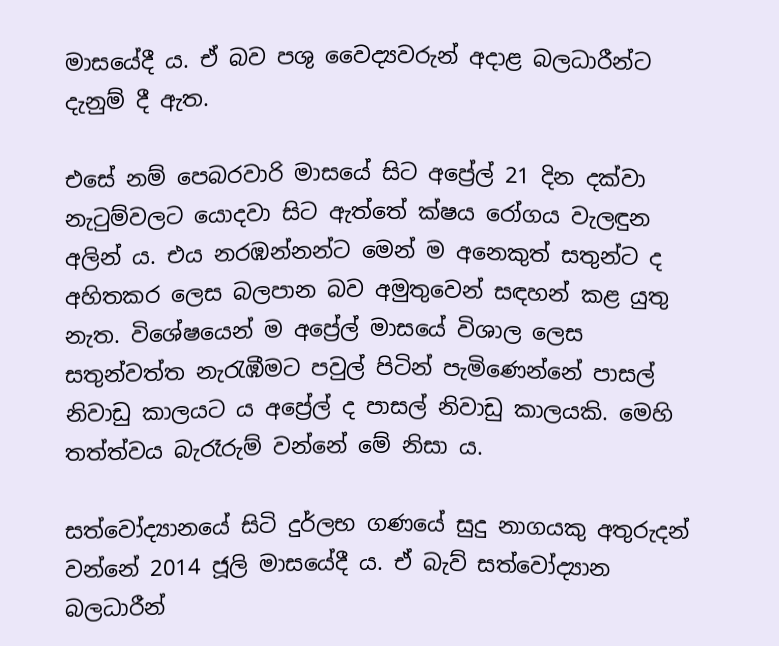මාසයේදී ය. ඒ බව පශු වෛද්‍යවරුන් අදාළ බලධාරීන්ට දැනුම් දී ඇත.

එසේ නම් පෙබරවාරි මාසයේ සිට අප්‍රේල් 21 දින දක්වා නැටුම්වලට යොදවා සිට ඇත්තේ ක්ෂය රෝගය වැලඳුන අලින් ය. එය නරඹන්නන්ට මෙන් ම අනෙකුත් සතුන්ට ද අහිතකර ලෙස බලපාන ‍බව අමුතුවෙන් සඳහන් කළ යුතු නැත. විශේෂයෙන් ම අප්‍රේල් මාසයේ විශාල ලෙස සතුන්වත්ත නැරැඹීමට පවුල් පිටින් පැමිණෙන්නේ පාසල් නිවාඩු කාලයට ය අප්‍රේල් ද පාසල් නිවාඩු කාලයකි. මෙහි තත්ත්වය බැරෑරුම් වන්නේ මේ නිසා ය.

සත්වෝද්‍යානයේ සිටි දුර්ලභ ගණයේ සුදු නාගයකු අතුරුදන් වන්නේ 2014 ජූලි මාසයේදී ය. ඒ බැව් සත්වෝද්‍යාන බලධාරීන්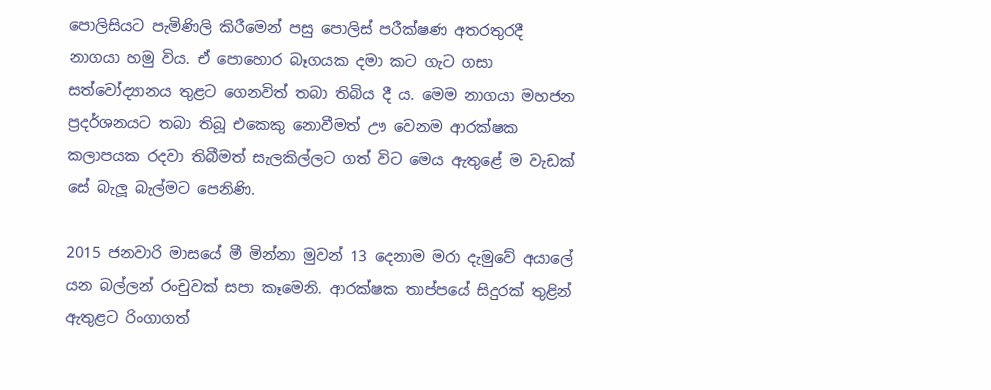පොලිසියට පැමිණිලි කිරීමෙන් පසු පොලිස් පරීක්ෂණ අතරතුරදී නාගයා හමු විය. ඒ පොහොර බෑගයක දමා කට ගැට ගසා සත්වෝද්‍යානය තුළට ගෙනවිත් තබා තිබිය දී ය‍. මෙම නාගයා මහජන ප්‍රදර්ශනයට තබා තිබූ එකෙකු නොවීමත් ඌ වෙනම ආරක්ෂක කලාපයක රදවා තිබීමත් සැලකිල්ලට ගත් විට මෙය ඇතුළේ ම වැඩක් සේ බැලූ බැල්මට පෙනිණි.

2015 ජනවාරි මාසයේ මී මින්නා මුවන් 13 දෙනාම මරා දැමුවේ අයාලේ යන බල්ලන් රංචුවක් සපා කෑමෙනි. ආරක්ෂක තාප්පයේ සිදුරක් තුළින් ඇතුළට රිංගාගත්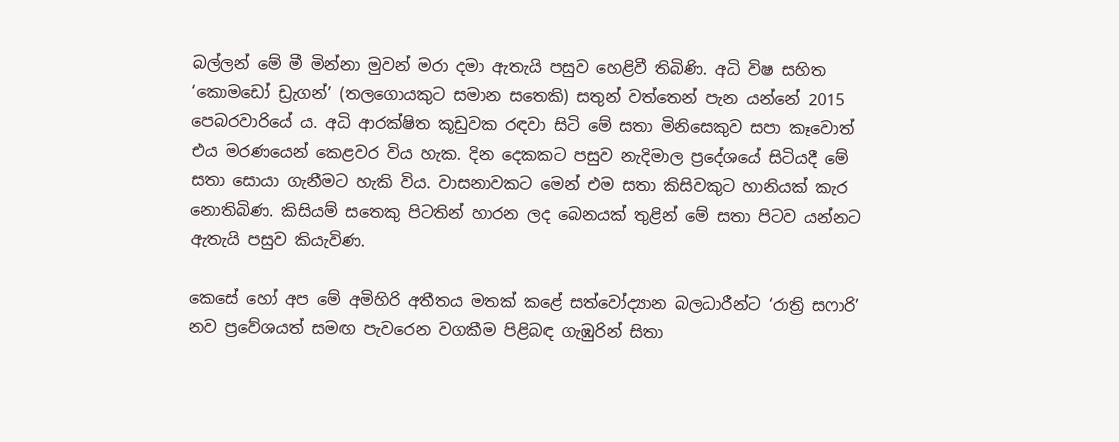බල්ලන් මේ මී මින්නා මුවන් මරා දමා ඇතැයි පසුව හෙළිවී තිබිණි. අධි විෂ සහිත ‘කොමඩෝ ඩ්‍රැගන්’ (තලගොයකුට සමාන සතෙකි) සතුන් වත්තෙන් පැන යන්නේ 2015 පෙබරවාරියේ ය. අධි ආරක්ෂිත කූඩුවක රඳවා සිටි මේ සතා මිනිසෙකුව සපා කෑවොත් එය මරණයෙන් කෙළවර විය හැක. දින දෙකකට පසුව නැදිමාල ප්‍රදේශයේ සිටියදී මේ සතා සොයා ගැනීමට හැකි විය. වාසනාවකට මෙන් එම සතා කිසිවකුට හානියක් කැර නොතිබිණ. කිසියම් සතෙකු පිටතින් හාරන ලද බෙනයක් තුළින් මේ සතා පිටව යන්නට ඇතැයි පසුව කියැවිණ.

කෙසේ හෝ අප මේ අමිහිරි අතීතය මතක් කළේ සත්වෝද්‍යාන බලධාරීන්ට ‘රාත්‍රි සෆාරි’ නව ප්‍රවේශයත් සමඟ පැවරෙන වගකීම පිළිබඳ ගැඹුරින් සිතා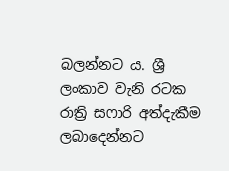බලන්නට ය. ශ්‍රී ලංකාව වැනි රටක රාත්‍රි සෆාරි අත්දැකීම ලබාදෙන්නට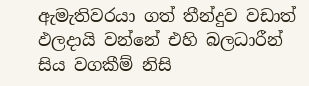ඇමැතිවරයා ගත් තීන්දුව වඩාත් ඵලදායි වන්නේ එහි බලධාරීන් සිය වගකීම් නිසි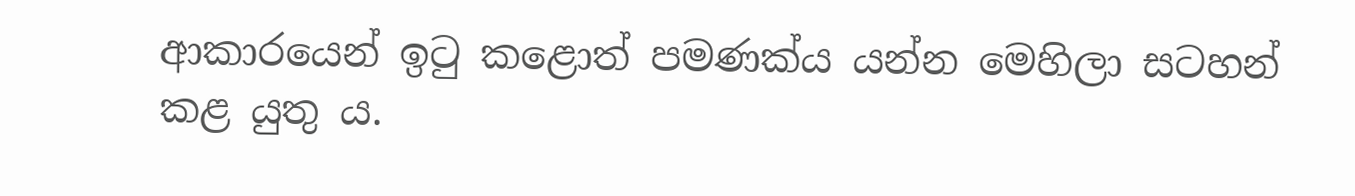ආකාරයෙන් ඉටු කළොත් පමණක්ය යන්න මෙහිලා සටහන් කළ යුතු ය.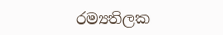රම්‍යතිලක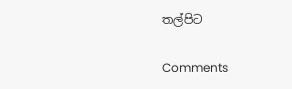තල්පිට

Comments